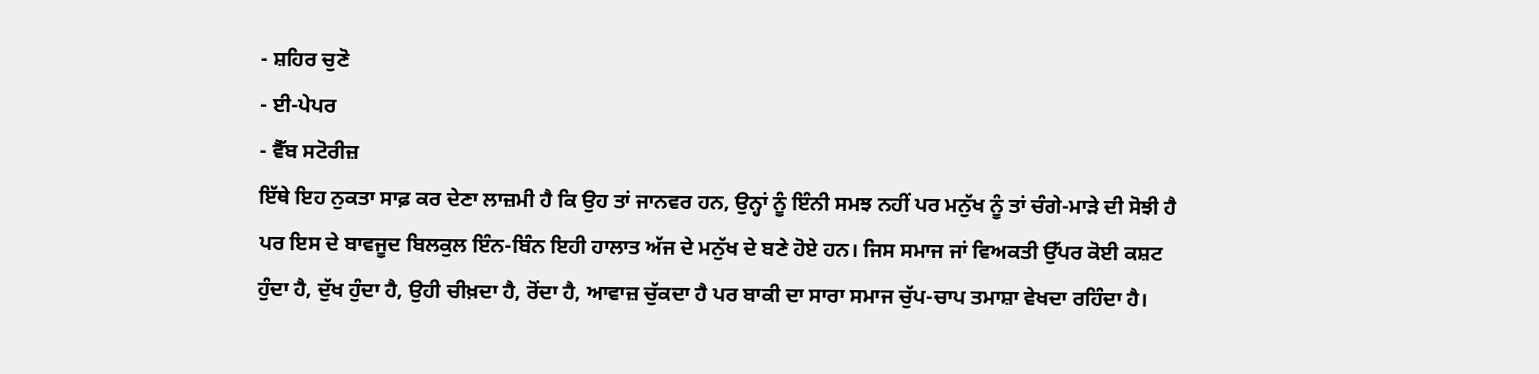- ਸ਼ਹਿਰ ਚੁਣੋ
- ਈ-ਪੇਪਰ
- ਵੈੱਬ ਸਟੋਰੀਜ਼
ਇੱਥੇ ਇਹ ਨੁਕਤਾ ਸਾਫ਼ ਕਰ ਦੇਣਾ ਲਾਜ਼ਮੀ ਹੈ ਕਿ ਉਹ ਤਾਂ ਜਾਨਵਰ ਹਨ, ਉਨ੍ਹਾਂ ਨੂੰ ਇੰਨੀ ਸਮਝ ਨਹੀਂ ਪਰ ਮਨੁੱਖ ਨੂੰ ਤਾਂ ਚੰਗੇ-ਮਾੜੇ ਦੀ ਸੋਝੀ ਹੈ ਪਰ ਇਸ ਦੇ ਬਾਵਜੂਦ ਬਿਲਕੁਲ ਇੰਨ-ਬਿੰਨ ਇਹੀ ਹਾਲਾਤ ਅੱਜ ਦੇ ਮਨੁੱਖ ਦੇ ਬਣੇ ਹੋਏ ਹਨ। ਜਿਸ ਸਮਾਜ ਜਾਂ ਵਿਅਕਤੀ ਉੱਪਰ ਕੋਈ ਕਸ਼ਟ ਹੁੰਦਾ ਹੈ, ਦੁੱਖ ਹੁੰਦਾ ਹੈ, ਉਹੀ ਚੀਖ਼ਦਾ ਹੈ, ਰੋਂਦਾ ਹੈ, ਆਵਾਜ਼ ਚੁੱਕਦਾ ਹੈ ਪਰ ਬਾਕੀ ਦਾ ਸਾਰਾ ਸਮਾਜ ਚੁੱਪ-ਚਾਪ ਤਮਾਸ਼ਾ ਵੇਖਦਾ ਰਹਿੰਦਾ ਹੈ।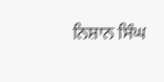ਨਿਸ਼ਾਨ ਸਿੰਘ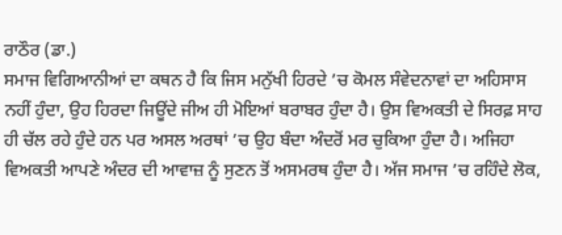ਰਾਠੌਰ (ਡਾ.)
ਸਮਾਜ ਵਿਗਿਆਨੀਆਂ ਦਾ ਕਥਨ ਹੈ ਕਿ ਜਿਸ ਮਨੁੱਖੀ ਹਿਰਦੇ ’ਚ ਕੋਮਲ ਸੰਵੇਦਨਾਵਾਂ ਦਾ ਅਹਿਸਾਸ ਨਹੀਂ ਹੁੰਦਾ, ਉਹ ਹਿਰਦਾ ਜਿਊਂਦੇ ਜੀਅ ਹੀ ਮੋਇਆਂ ਬਰਾਬਰ ਹੁੰਦਾ ਹੈ। ਉਸ ਵਿਅਕਤੀ ਦੇ ਸਿਰਫ਼ ਸਾਹ ਹੀ ਚੱਲ ਰਹੇ ਹੁੰਦੇ ਹਨ ਪਰ ਅਸਲ ਅਰਥਾਂ ’ਚ ਉਹ ਬੰਦਾ ਅੰਦਰੋਂ ਮਰ ਚੁਕਿਆ ਹੁੰਦਾ ਹੈ। ਅਜਿਹਾ ਵਿਅਕਤੀ ਆਪਣੇ ਅੰਦਰ ਦੀ ਆਵਾਜ਼ ਨੂੰ ਸੁਣਨ ਤੋਂ ਅਸਮਰਥ ਹੁੰਦਾ ਹੈ। ਅੱਜ ਸਮਾਜ ’ਚ ਰਹਿੰਦੇ ਲੋਕ,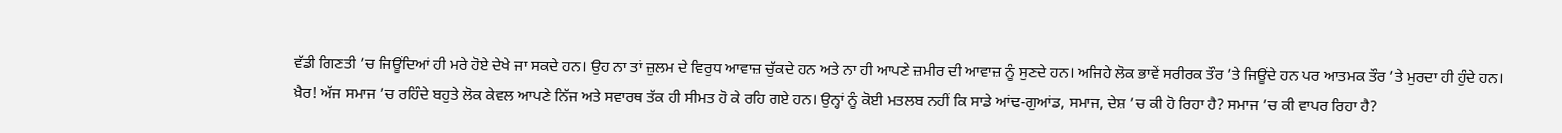ਵੱਡੀ ਗਿਣਤੀ ’ਚ ਜਿਊਂਦਿਆਂ ਹੀ ਮਰੇ ਹੋਏ ਦੇਖੇ ਜਾ ਸਕਦੇ ਹਨ। ਉਹ ਨਾ ਤਾਂ ਜ਼ੁਲਮ ਦੇ ਵਿਰੁਧ ਆਵਾਜ਼ ਚੁੱਕਦੇ ਹਨ ਅਤੇ ਨਾ ਹੀ ਆਪਣੇ ਜ਼ਮੀਰ ਦੀ ਆਵਾਜ਼ ਨੂੰ ਸੁਣਦੇ ਹਨ। ਅਜਿਹੇ ਲੋਕ ਭਾਵੇਂ ਸਰੀਰਕ ਤੌਰ ’ਤੇ ਜਿਊਂਦੇ ਹਨ ਪਰ ਆਤਮਕ ਤੌਰ ’ਤੇ ਮੁਰਦਾ ਹੀ ਹੁੰਦੇ ਹਨ।
ਖ਼ੈਰ! ਅੱਜ ਸਮਾਜ ’ਚ ਰਹਿੰਦੇ ਬਹੁਤੇ ਲੋਕ ਕੇਵਲ ਆਪਣੇ ਨਿੱਜ ਅਤੇ ਸਵਾਰਥ ਤੱਕ ਹੀ ਸੀਮਤ ਹੋ ਕੇ ਰਹਿ ਗਏ ਹਨ। ਉਨ੍ਹਾਂ ਨੂੰ ਕੋਈ ਮਤਲਬ ਨਹੀਂ ਕਿ ਸਾਡੇ ਆਂਢ-ਗੁਆਂਡ, ਸਮਾਜ, ਦੇਸ਼ ’ਚ ਕੀ ਹੋ ਰਿਹਾ ਹੈ? ਸਮਾਜ ’ਚ ਕੀ ਵਾਪਰ ਰਿਹਾ ਹੈ?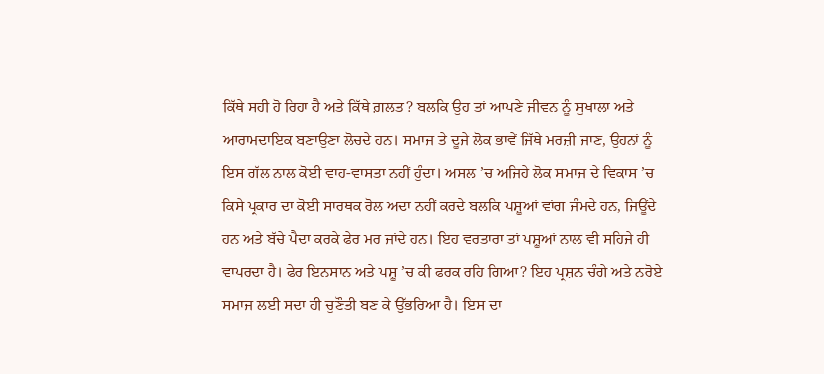ਕਿੱਥੇ ਸਹੀ ਹੋ ਰਿਹਾ ਹੈ ਅਤੇ ਕਿੱਥੇ ਗ਼ਲਤ? ਬਲਕਿ ਉਹ ਤਾਂ ਆਪਣੇ ਜੀਵਨ ਨੂੰ ਸੁਖਾਲਾ ਅਤੇ ਆਰਾਮਦਾਇਕ ਬਣਾਉਣਾ ਲੋਚਦੇ ਹਨ। ਸਮਾਜ ਤੇ ਦੂਜੇ ਲੋਕ ਭਾਵੇਂ ਜਿੱਥੇ ਮਰਜ਼ੀ ਜਾਣ, ਉਹਨਾਂ ਨੂੰ ਇਸ ਗੱਲ ਨਾਲ ਕੋਈ ਵਾਹ-ਵਾਸਤਾ ਨਹੀਂ ਹੁੰਦਾ। ਅਸਲ ’ਚ ਅਜਿਹੇ ਲੋਕ ਸਮਾਜ ਦੇ ਵਿਕਾਸ ’ਚ ਕਿਸੇ ਪ੍ਰਕਾਰ ਦਾ ਕੋਈ ਸਾਰਥਕ ਰੋਲ ਅਦਾ ਨਹੀਂ ਕਰਦੇ ਬਲਕਿ ਪਸ਼ੂਆਂ ਵਾਂਗ ਜੰਮਦੇ ਹਨ, ਜਿਊਂਦੇ ਹਨ ਅਤੇ ਬੱਚੇ ਪੈਦਾ ਕਰਕੇ ਫੇਰ ਮਰ ਜਾਂਦੇ ਹਨ। ਇਹ ਵਰਤਾਰਾ ਤਾਂ ਪਸ਼ੂਆਂ ਨਾਲ ਵੀ ਸਹਿਜੇ ਹੀ ਵਾਪਰਦਾ ਹੈ। ਫੇਰ ਇਨਸਾਨ ਅਤੇ ਪਸ਼ੂ ’ਚ ਕੀ ਫਰਕ ਰਹਿ ਗਿਆ? ਇਹ ਪ੍ਰਸ਼ਨ ਚੰਗੇ ਅਤੇ ਨਰੋਏ ਸਮਾਜ ਲਈ ਸਦਾ ਹੀ ਚੁਣੌਤੀ ਬਣ ਕੇ ਉੱਭਰਿਆ ਹੈ। ਇਸ ਦਾ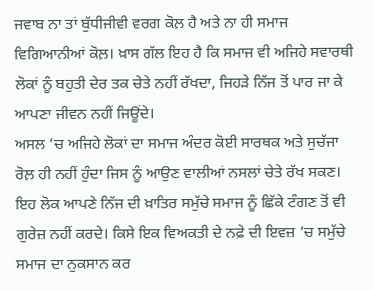ਜਵਾਬ ਨਾ ਤਾਂ ਬੁੱਧੀਜੀਵੀ ਵਰਗ ਕੋਲ਼ ਹੈ ਅਤੇ ਨਾ ਹੀ ਸਮਾਜ ਵਿਗਿਆਨੀਆਂ ਕੋਲ਼। ਖ਼ਾਸ ਗੱਲ ਇਹ ਹੈ ਕਿ ਸਮਾਜ ਵੀ ਅਜਿਹੇ ਸਵਾਰਥੀ ਲੋਕਾਂ ਨੂੰ ਬਹੁਤੀ ਦੇਰ ਤਕ ਚੇਤੇ ਨਹੀਂ ਰੱਖਦਾ, ਜਿਹੜੇ ਨਿੱਜ ਤੋਂ ਪਾਰ ਜਾ ਕੇ ਆਪਣਾ ਜੀਵਨ ਨਹੀਂ ਜਿਊਂਦੇ।
ਅਸਲ ’ਚ ਅਜਿਹੇ ਲੋਕਾਂ ਦਾ ਸਮਾਜ ਅੰਦਰ ਕੋਈ ਸਾਰਥਕ ਅਤੇ ਸੁਚੱਜਾ ਰੋਲ਼ ਹੀ ਨਹੀਂ ਹੁੰਦਾ ਜਿਸ ਨੂੰ ਆਉਣ ਵਾਲੀਆਂ ਨਸਲਾਂ ਚੇਤੇ ਰੱਖ ਸਕਣ। ਇਹ ਲੋਕ ਆਪਣੇ ਨਿੱਜ ਦੀ ਖ਼ਾਤਿਰ ਸਮੁੱਚੇ ਸਮਾਜ ਨੂੰ ਛਿੱਕੇ ਟੰਗਣ ਤੋਂ ਵੀ ਗੁਰੇਜ਼ ਨਹੀਂ ਕਰਦੇ। ਕਿਸੇ ਇਕ ਵਿਅਕਤੀ ਦੇ ਨਫ਼ੇ ਦੀ ਇਵਜ਼ ’ਚ ਸਮੁੱਚੇ ਸਮਾਜ ਦਾ ਨੁਕਸਾਨ ਕਰ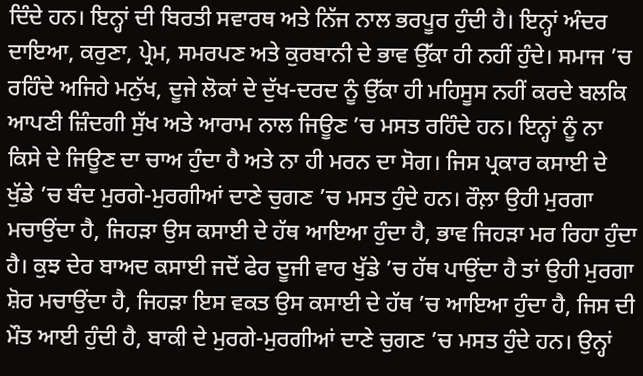ਦਿੰਦੇ ਹਨ। ਇਨ੍ਹਾਂ ਦੀ ਬਿਰਤੀ ਸਵਾਰਥ ਅਤੇ ਨਿੱਜ ਨਾਲ ਭਰਪੂਰ ਹੁੰਦੀ ਹੈ। ਇਨ੍ਹਾਂ ਅੰਦਰ ਦਾਇਆ, ਕਰੁਣਾ, ਪ੍ਰੇਮ, ਸਮਰਪਣ ਅਤੇ ਕੁਰਬਾਨੀ ਦੇ ਭਾਵ ਉੱਕਾ ਹੀ ਨਹੀਂ ਹੁੰਦੇ। ਸਮਾਜ ’ਚ ਰਹਿੰਦੇ ਅਜਿਹੇ ਮਨੁੱਖ, ਦੂਜੇ ਲੋਕਾਂ ਦੇ ਦੁੱਖ-ਦਰਦ ਨੂੰ ਉੱਕਾ ਹੀ ਮਹਿਸੂਸ ਨਹੀਂ ਕਰਦੇ ਬਲਕਿ ਆਪਣੀ ਜ਼ਿੰਦਗੀ ਸੁੱਖ ਅਤੇ ਆਰਾਮ ਨਾਲ ਜਿਊਣ ’ਚ ਮਸਤ ਰਹਿੰਦੇ ਹਨ। ਇਨ੍ਹਾਂ ਨੂੰ ਨਾ ਕਿਸੇ ਦੇ ਜਿਊਣ ਦਾ ਚਾਅ ਹੁੰਦਾ ਹੈ ਅਤੇ ਨਾ ਹੀ ਮਰਨ ਦਾ ਸੋਗ। ਜਿਸ ਪ੍ਰਕਾਰ ਕਸਾਈ ਦੇ ਖੁੱਡੇ ’ਚ ਬੰਦ ਮੁਰਗੇ-ਮੁਰਗੀਆਂ ਦਾਣੇ ਚੁਗਣ ’ਚ ਮਸਤ ਹੁੰਦੇ ਹਨ। ਰੌਲ਼ਾ ਉਹੀ ਮੁਰਗਾ ਮਚਾਉਂਦਾ ਹੈ, ਜਿਹੜਾ ਉਸ ਕਸਾਈ ਦੇ ਹੱਥ ਆਇਆ ਹੁੰਦਾ ਹੈ, ਭਾਵ ਜਿਹੜਾ ਮਰ ਰਿਹਾ ਹੁੰਦਾ ਹੈ। ਕੁਝ ਦੇਰ ਬਾਅਦ ਕਸਾਈ ਜਦੋਂ ਫੇਰ ਦੂਜੀ ਵਾਰ ਖੁੱਡੇ ’ਚ ਹੱਥ ਪਾਉਂਦਾ ਹੈ ਤਾਂ ਉਹੀ ਮੁਰਗਾ ਸ਼ੋਰ ਮਚਾਉਂਦਾ ਹੈ, ਜਿਹੜਾ ਇਸ ਵਕਤ ਉਸ ਕਸਾਈ ਦੇ ਹੱਥ ’ਚ ਆਇਆ ਹੁੰਦਾ ਹੈ, ਜਿਸ ਦੀ ਮੌਤ ਆਈ ਹੁੰਦੀ ਹੈ, ਬਾਕੀ ਦੇ ਮੁਰਗੇ-ਮੁਰਗੀਆਂ ਦਾਣੇ ਚੁਗਣ ’ਚ ਮਸਤ ਹੁੰਦੇ ਹਨ। ਉਨ੍ਹਾਂ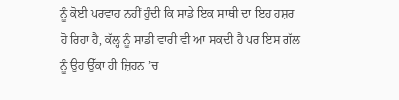ਨੂੰ ਕੋਈ ਪਰਵਾਹ ਨਹੀਂ ਹੁੰਦੀ ਕਿ ਸਾਡੇ ਇਕ ਸਾਥੀ ਦਾ ਇਹ ਹਸ਼ਰ ਹੋ ਰਿਹਾ ਹੈ, ਕੱਲ੍ਹ ਨੂੰ ਸਾਡੀ ਵਾਰੀ ਵੀ ਆ ਸਕਦੀ ਹੈ ਪਰ ਇਸ ਗੱਲ ਨੂੰ ਉਹ ਉੱਕਾ ਹੀ ਜ਼ਿਹਨ ’ਚ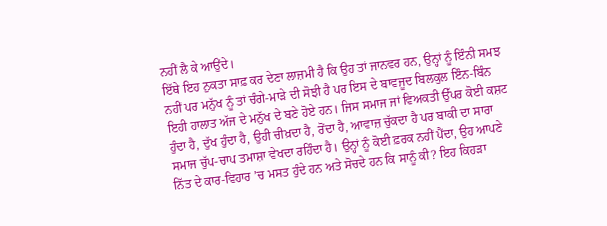ਨਹੀਂ ਲੈ ਕੇ ਆਉਂਦੇ।
ਇੱਥੇ ਇਹ ਨੁਕਤਾ ਸਾਫ਼ ਕਰ ਦੇਣਾ ਲਾਜ਼ਮੀ ਹੈ ਕਿ ਉਹ ਤਾਂ ਜਾਨਵਰ ਹਨ, ਉਨ੍ਹਾਂ ਨੂੰ ਇੰਨੀ ਸਮਝ ਨਹੀਂ ਪਰ ਮਨੁੱਖ ਨੂੰ ਤਾਂ ਚੰਗੇ-ਮਾੜੇ ਦੀ ਸੋਝੀ ਹੈ ਪਰ ਇਸ ਦੇ ਬਾਵਜੂਦ ਬਿਲਕੁਲ ਇੰਨ-ਬਿੰਨ ਇਹੀ ਹਾਲਾਤ ਅੱਜ ਦੇ ਮਨੁੱਖ ਦੇ ਬਣੇ ਹੋਏ ਹਨ। ਜਿਸ ਸਮਾਜ ਜਾਂ ਵਿਅਕਤੀ ਉੱਪਰ ਕੋਈ ਕਸ਼ਟ ਹੁੰਦਾ ਹੈ, ਦੁੱਖ ਹੁੰਦਾ ਹੈ, ਉਹੀ ਚੀਖ਼ਦਾ ਹੈ, ਰੋਂਦਾ ਹੈ, ਆਵਾਜ਼ ਚੁੱਕਦਾ ਹੈ ਪਰ ਬਾਕੀ ਦਾ ਸਾਰਾ ਸਮਾਜ ਚੁੱਪ-ਚਾਪ ਤਮਾਸ਼ਾ ਵੇਖਦਾ ਰਹਿੰਦਾ ਹੈ। ਉਨ੍ਹਾਂ ਨੂੰ ਕੋਈ ਫ਼ਰਕ ਨਹੀਂ ਪੈਂਦਾ, ਉਹ ਆਪਣੇ ਨਿੱਤ ਦੇ ਕਾਰ-ਵਿਹਾਰ ’ਚ ਮਸਤ ਹੁੰਦੇ ਹਨ ਅਤੇ ਸੋਚਦੇ ਹਨ ਕਿ ਸਾਨੂੰ ਕੀ? ਇਹ ਕਿਹੜਾ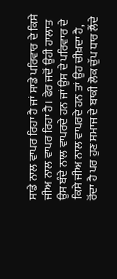ਸਾਡੇ ਨਾਲ ਵਾਪਰ ਰਿਹਾ ਹੈ ਜਾਂ ਸਾਡੇ ਪਰਿਵਾਰ ਦੇ ਕਿਸੇ ਜੀਅ ਨਾਲ ਵਾਪਰ ਰਿਹਾ ਹੈ। ਫੇਰ ਜਦੋਂ ਉਹੀ ਹਾਲਾਤ ਉਸ ਬੰਦੇ ਨਾਲ ਵਾਪਰਦੇ ਹਨ ਜਾਂ ਉਸ ਦੇ ਪਰਿਵਾਰ ਦੇ ਕਿਸੇ ਜੀਅ ਨਾਲ ਵਾਪਰਦੇ ਹਨ ਤਾਂ ਉਹ ਚੀਖ਼ਦਾ ਹੈ, ਰੋਂਦਾ ਹੈ ਪਰ ਹੁਣ ਸਮਾਜ ਦੇ ਬਾਕੀ ਲੋਕ ਚੁੱਪ ਧਾਰ ਲੈਂਦੇ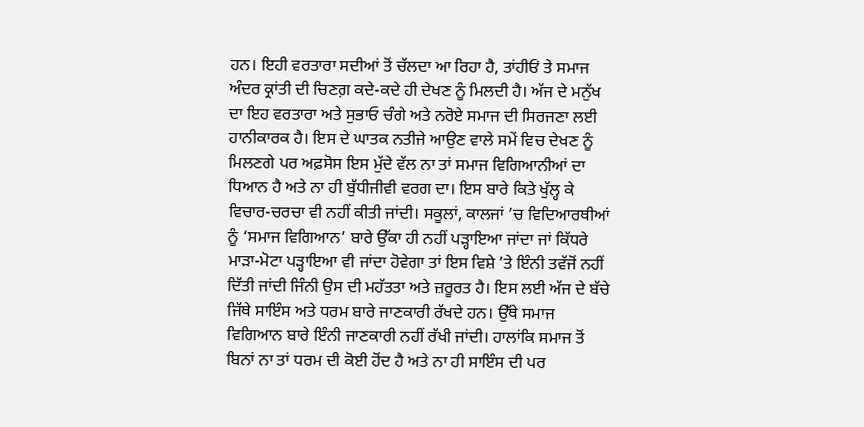ਹਨ। ਇਹੀ ਵਰਤਾਰਾ ਸਦੀਆਂ ਤੋਂ ਚੱਲਦਾ ਆ ਰਿਹਾ ਹੈ, ਤਾਂਹੀਓਂ ਤੇ ਸਮਾਜ ਅੰਦਰ ਕ੍ਰਾਂਤੀ ਦੀ ਚਿਣਗ਼ ਕਦੇ-ਕਦੇ ਹੀ ਦੇਖਣ ਨੂੰ ਮਿਲਦੀ ਹੈ। ਅੱਜ ਦੇ ਮਨੁੱਖ ਦਾ ਇਹ ਵਰਤਾਰਾ ਅਤੇ ਸੁਭਾਓ ਚੰਗੇ ਅਤੇ ਨਰੋਏ ਸਮਾਜ ਦੀ ਸਿਰਜਣਾ ਲਈ ਹਾਨੀਕਾਰਕ ਹੈ। ਇਸ ਦੇ ਘਾਤਕ ਨਤੀਜੇ ਆਉਣ ਵਾਲੇ ਸਮੇਂ ਵਿਚ ਦੇਖਣ ਨੂੰ ਮਿਲਣਗੇ ਪਰ ਅਫ਼ਸੋਸ ਇਸ ਮੁੱਦੇ ਵੱਲ ਨਾ ਤਾਂ ਸਮਾਜ ਵਿਗਿਆਨੀਆਂ ਦਾ ਧਿਆਨ ਹੈ ਅਤੇ ਨਾ ਹੀ ਬੁੱਧੀਜੀਵੀ ਵਰਗ ਦਾ। ਇਸ ਬਾਰੇ ਕਿਤੇ ਖੁੱਲ੍ਹ ਕੇ ਵਿਚਾਰ-ਚਰਚਾ ਵੀ ਨਹੀਂ ਕੀਤੀ ਜਾਂਦੀ। ਸਕੂਲਾਂ, ਕਾਲਜਾਂ ’ਚ ਵਿਦਿਆਰਥੀਆਂ ਨੂੰ ‘ਸਮਾਜ ਵਿਗਿਆਨ’ ਬਾਰੇ ਉੱਕਾ ਹੀ ਨਹੀਂ ਪੜ੍ਹਾਇਆ ਜਾਂਦਾ ਜਾਂ ਕਿੱਧਰੇ ਮਾੜਾ-ਮੋਟਾ ਪੜ੍ਹਾਇਆ ਵੀ ਜਾਂਦਾ ਹੋਵੇਗਾ ਤਾਂ ਇਸ ਵਿਸ਼ੇ ’ਤੇ ਇੰਨੀ ਤਵੱਜੋਂ ਨਹੀਂ ਦਿੱਤੀ ਜਾਂਦੀ ਜਿੰਨੀ ਉਸ ਦੀ ਮਹੱਤਤਾ ਅਤੇ ਜ਼ਰੂਰਤ ਹੈ। ਇਸ ਲਈ ਅੱਜ ਦੇ ਬੱਚੇ ਜਿੱਥੇ ਸਾਇੰਸ ਅਤੇ ਧਰਮ ਬਾਰੇ ਜਾਣਕਾਰੀ ਰੱਖਦੇ ਹਨ। ਉੱਥੇ ਸਮਾਜ ਵਿਗਿਆਨ ਬਾਰੇ ਇੰਨੀ ਜਾਣਕਾਰੀ ਨਹੀਂ ਰੱਖੀ ਜਾਂਦੀ। ਹਾਲਾਂਕਿ ਸਮਾਜ ਤੋਂ ਬਿਨਾਂ ਨਾ ਤਾਂ ਧਰਮ ਦੀ ਕੋਈ ਹੋਂਦ ਹੈ ਅਤੇ ਨਾ ਹੀ ਸਾਇੰਸ ਦੀ ਪਰ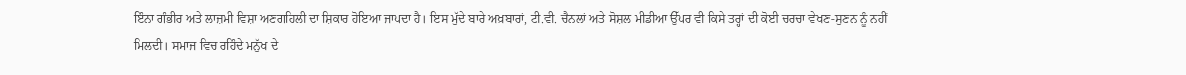ਇੰਨਾ ਗੰਭੀਰ ਅਤੇ ਲਾਜ਼ਮੀ ਵਿਸ਼ਾ ਅਣਗਹਿਲੀ ਦਾ ਸ਼ਿਕਾਰ ਹੋਇਆ ਜਾਪਦਾ ਹੈ। ਇਸ ਮੁੱਦੇ ਬਾਰੇ ਅਖ਼ਬਾਰਾਂ, ਟੀ.ਵੀ. ਚੈਨਲਾਂ ਅਤੇ ਸੋਸ਼ਲ ਮੀਡੀਆ ਉੱਪਰ ਵੀ ਕਿਸੇ ਤਰ੍ਹਾਂ ਦੀ ਕੋਈ ਚਰਚਾ ਵੇਖਣ-ਸੁਣਨ ਨੂੰ ਨਹੀਂ ਮਿਲਦੀ। ਸਮਾਜ ਵਿਚ ਰਹਿੰਦੇ ਮਨੁੱਖ ਦੇ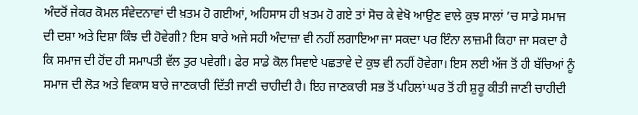ਅੰਦਰੋਂ ਜੇਕਰ ਕੋਮਲ ਸੰਵੇਦਨਾਵਾਂ ਦੀ ਖ਼ਤਮ ਹੋ ਗਈਆਂ, ਅਹਿਸਾਸ ਹੀ ਖ਼ਤਮ ਹੋ ਗਏ ਤਾਂ ਸੋਚ ਕੇ ਵੇਖੋ ਆਉਣ ਵਾਲੇ ਕੁਝ ਸਾਲਾਂ ’ਚ ਸਾਡੇ ਸਮਾਜ ਦੀ ਦਸ਼ਾ ਅਤੇ ਦਿਸ਼ਾ ਕਿੰਝ ਦੀ ਹੋਵੇਗੀ? ਇਸ ਬਾਰੇ ਅਜੇ ਸਹੀ ਅੰਦਾਜ਼ਾ ਵੀ ਨਹੀਂ ਲਗਾਇਆ ਜਾ ਸਕਦਾ ਪਰ ਇੰਨਾ ਲਾਜ਼ਮੀ ਕਿਹਾ ਜਾ ਸਕਦਾ ਹੈ ਕਿ ਸਮਾਜ ਦੀ ਹੋਂਦ ਹੀ ਸਮਾਪਤੀ ਵੱਲ ਤੁਰ ਪਵੇਗੀ। ਫੇਰ ਸਾਡੇ ਕੋਲ ਸਿਵਾਏ ਪਛਤਾਵੇ ਦੇ ਕੁਝ ਵੀ ਨਹੀਂ ਹੋਵੇਗਾ। ਇਸ ਲਈ ਅੱਜ ਤੋਂ ਹੀ ਬੱਚਿਆਂ ਨੂੰ ਸਮਾਜ ਦੀ ਲੋੜ ਅਤੇ ਵਿਕਾਸ ਬਾਰੇ ਜਾਣਕਾਰੀ ਦਿੱਤੀ ਜਾਣੀ ਚਾਹੀਦੀ ਹੈ। ਇਹ ਜਾਣਕਾਰੀ ਸਭ ਤੋਂ ਪਹਿਲਾਂ ਘਰ ਤੋਂ ਹੀ ਸ਼ੁਰੂ ਕੀਤੀ ਜਾਣੀ ਚਾਹੀਦੀ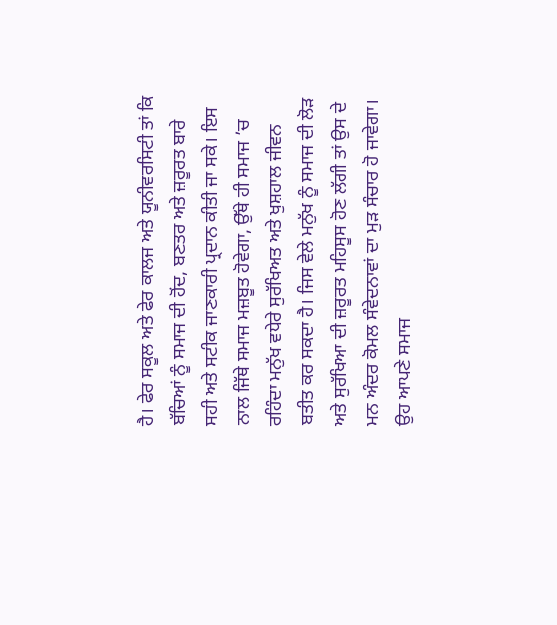ਹੈ। ਫੇਰ ਸਕੂਲ ਅਤੇ ਫੇਰ ਕਾਲਜ ਅਤੇ ਯੂਨੀਵਰਸਿਟੀ ਤਾਂ ਕਿ ਬੱਚਿਆਂ ਨੂੰ ਸਮਾਜ ਦੀ ਹੋਂਦ, ਬਣਤਰ ਅਤੇ ਜ਼ਰੂਰਤ ਬਾਰੇ ਸਹੀ ਅਤੇ ਸਟੀਕ ਜਾਣਕਾਰੀ ਪ੍ਰਦਾਨ ਕੀਤੀ ਜਾ ਸਕੇ। ਇਸ ਨਾਲ ਜਿੱਥੇ ਸਮਾਜ ਮਜ਼ਬੂਤ ਹੋਵੇਗਾ, ਉੱਥੇ ਹੀ ਸਮਾਜ ’ਚ ਰਹਿੰਦਾ ਮਨੁੱਖ ਵਧੇਰੇ ਸੁਰੱਖਿਅਤ ਅਤੇ ਖੁਸ਼ਹਾਲ ਜੀਵਨ ਬਤੀਤ ਕਰ ਸਕਦਾ ਹੈ। ਜਿਸ ਵੇਲੇ ਮਨੁੱਖ ਨੂੰ ਸਮਾਜ ਦੀ ਲੋੜ ਅਤੇ ਸੁਰੱਖਿਆ ਦੀ ਜ਼ਰੂਰਤ ਮਹਿਸੂਸ ਹੋਣ ਲੱਗੀ ਤਾਂ ਉਸ ਦੇ ਮਨ ਅੰਦਰ ਕੋਮਲ ਸੰਵੇਦਨਾਵਾਂ ਦਾ ਮੁੜ ਸੰਚਾਰ ਹੋ ਜਾਵੇਗਾ। ਉਹ ਆਪਣੇ ਸਮਾਜ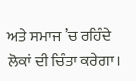ਅਤੇ ਸਮਾਜ ’ਚ ਰਹਿੰਦੇ ਲੋਕਾਂ ਦੀ ਚਿੰਤਾ ਕਰੇਗਾ।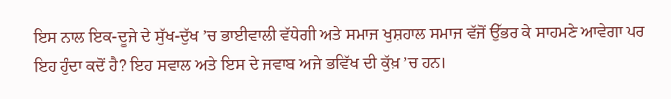ਇਸ ਨਾਲ ਇਕ-ਦੂਜੇ ਦੇ ਸੁੱਖ-ਦੁੱਖ ’ਚ ਭਾਈਵਾਲੀ ਵੱਧੇਗੀ ਅਤੇ ਸਮਾਜ ਖੁਸ਼ਹਾਲ ਸਮਾਜ ਵੱਜੋਂ ਉੱਭਰ ਕੇ ਸਾਹਮਣੇ ਆਵੇਗਾ ਪਰ ਇਹ ਹੁੰਦਾ ਕਦੋਂ ਹੈ? ਇਹ ਸਵਾਲ ਅਤੇ ਇਸ ਦੇ ਜਵਾਬ ਅਜੇ ਭਵਿੱਖ ਦੀ ਕੁੱਖ਼ ’ਚ ਹਨ।